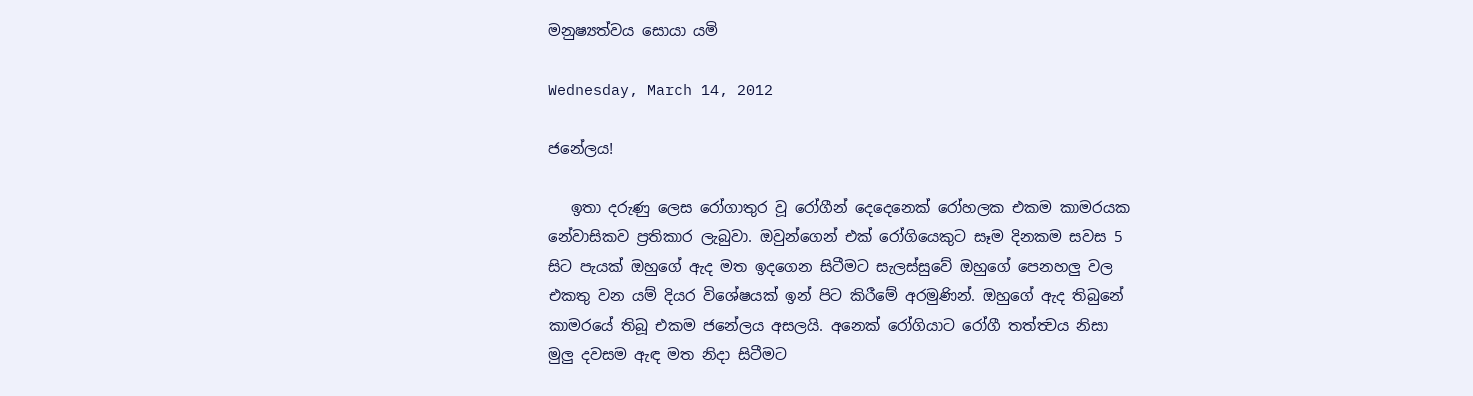මනුෂ්‍යත්වය සොයා යමි

Wednesday, March 14, 2012

ජනේලය!

   ඉතා දරුණු ලෙස රෝගාතුර වූ රෝගීන් දෙදෙනෙක් රෝහලක එකම කාමරයක නේවාසිකව ප්‍රතිකාර ලැබුවා. ඔවුන්ගෙන් එක් රෝගියෙකුට සෑම දිනකම සවස 5 සිට පැයක් ඔහුගේ ඇද මත ඉදගෙන සිටීමට සැලස්සුවේ ඔහුගේ පෙනහලු වල එකතු වන යම් දියර විශේෂයක් ඉන් පිට කිරීමේ අරමුණින්. ඔහුගේ ඇද තිබුනේ කාමරයේ තිබූ එකම ජනේලය අසලයි. අනෙක් රෝගියාට රෝගී තත්ත්‍වය නිසා මුලු දවසම ඇඳ මත නිදා සිටීමට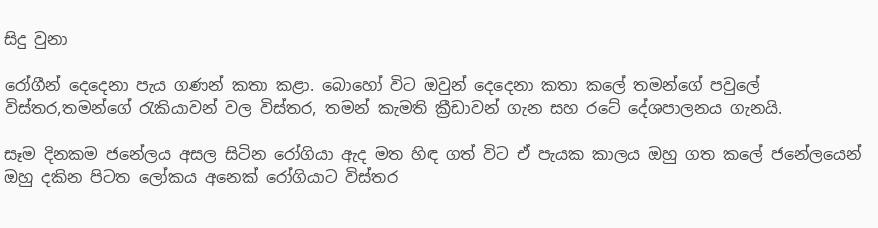සිදු වුනා

රෝගීන් දෙදෙනා පැය ගණන් කතා කළා. බොහෝ විට ඔවුන් දෙදෙනා කතා කලේ තමන්ගේ පවුලේ විස්තර,තමන්ගේ රැකියාවන් වල විස්තර, තමන් කැමති ක්‍රීඩාවන් ගැන සහ රටේ දේශපාලනය ගැනයි.

සෑම දිනකම ජනේලය අසල සිටින රෝගියා ඇද මත හිඳ ගත් විට ඒ පැයක කාලය ඔහු ගත කලේ ජනේලයෙන් ඔහු දකින පිටත ලෝකය අනෙක් රෝගියාට විස්තර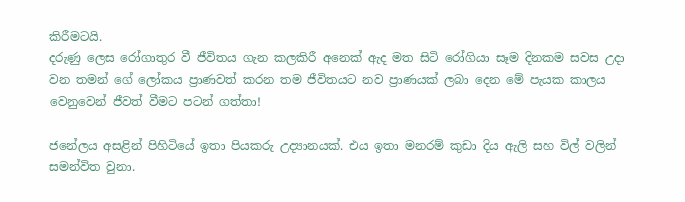කිරීමටයි.
දරුණු ලෙස රෝගාතුර වී ජීවිතය ගැන කලකිරී අනෙක් ඇද මත සිටි රෝගියා සෑම දිනකම සවස උදා වන තමන් ගේ ලෝකය ප්‍රාණවත් කරන තම ජීවිතයට නව ප්‍රාණයක් ලබා දෙන මේ පැයක කාලය වෙනුවෙන් ජීවත් වීමට පටන් ගත්තා!

ජනේලය අසළින් පිහිටියේ ඉතා පියකරු උද්‍යානයක්. එය ඉතා මනරම් කුඩා දිය ඇලි සහ විල් වලින් සමන්විත වුනා.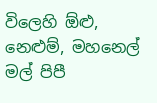විලෙහි ඕළු, නෙළුම්, මහනෙල් මල් පිපී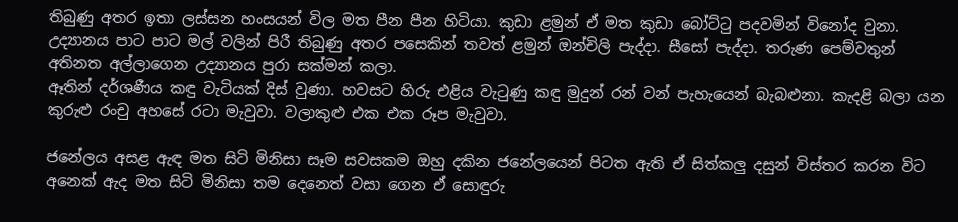තිබුණු අතර ඉතා ලස්සන හංසයන් විල මත පීන පීන හිටියා. කුඩා ළමුන් ඒ මත කුඩා බෝට්ටු පදවමින් විනෝද වුනා. උද්‍යානය පාට පාට මල් වලින් පිරී තිබුණු අතර පසෙකින් තවත් ළමුන් ඔන්චිලි පැද්දා. සීසෝ පැද්දා. තරුණ පෙම්වතුන් අතිනත අල්ලාගෙන උද්‍යානය පුරා සක්මන් කලා.
ඈතින් දර්ශණීය කඳු වැටියක් දිස් වුණා. හවසට හිරු එළිය වැටුණු කඳු මුදුන් රන් වන් පැහැයෙන් බැබළුනා. කැදළි බලා යන කුරුළු රංචු අහසේ රටා මැවුවා. වලාකුළු එක එක රූප මැවුවා.

ජනේලය අසළ ඇඳ මත සිටි මිනිසා සෑම සවසකම ඔහු දකින ජනේලයෙන් පිටත ඇති ඒ සිත්කලු දසුන් විස්තර කරන විට අනෙක් ඇද මත සිටි මිනිසා තම දෙනෙත් වසා ගෙන ඒ සොඳුරු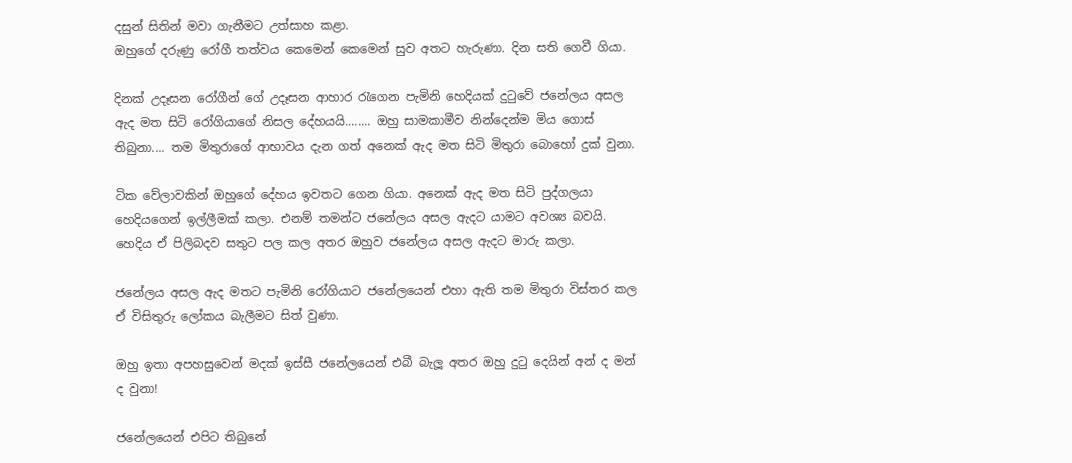දසුන් සිතින් මවා ගැනීමට උත්සාහ කළා.
ඔහුගේ දරුණු රෝගී තත්වය කෙමෙන් කෙමෙන් සුව අතට හැරුණා. දින සති ගෙවී ගියා.

දිනක් උදෑසන රෝගීන් ගේ උදෑසන ආහාර රැගෙන පැමිනි හෙදියක් දුටුවේ ජනේලය අසල ඇද මත සිටි රෝගියාගේ නිසල දේහයයි........ ඔහු සාමකාමීව නින්දෙන්ම මිය ගොස් තිබුනා.... තම මිතුරාගේ ආභාවය දැන ගත් අනෙක් ඇද මත සිටි මිතුරා බොහෝ දුක් වුනා.

ටික වේලාවකින් ඔහුගේ දේහය ඉවතට ගෙන ගියා. අනෙක් ඇද මත සිටි පුද්ගලයා හෙදියගෙන් ඉල්ලීමක් කලා. එනම් තමන්ට ජනේලය අසල ඇදට යාමට අවශ්‍ය බවයි. හෙදිය ඒ පිලිබදව සතුට පල කල අතර ඔහුව ජනේලය අසල ඇදට මාරු කලා.

ජනේලය අසල ඇද මතට පැමිනි රෝගියාට ජනේලයෙන් එහා ඇති තම මිතුරා විස්තර කල ඒ විසිතුරු ලෝකය බැලීමට සිත් වුණා.

ඔහු ඉතා අපහසුවෙන් මදක් ඉස්සී ජනේලයෙන් එබී බැලූ අතර ඔහු දුටු දෙයින් අන් ද මන් ද වුනා!

ජනේලයෙන් එපිට තිබුනේ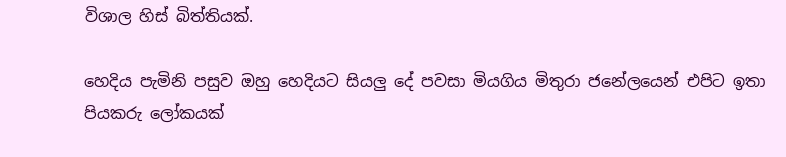විශාල හිස් බිත්තියක්.

හෙදිය පැමිනි පසුව ඔහු හෙදියට සියලු දේ පවසා මියගිය මිතුරා ජනේලයෙන් එපිට ඉතා පියකරු ලෝකයක්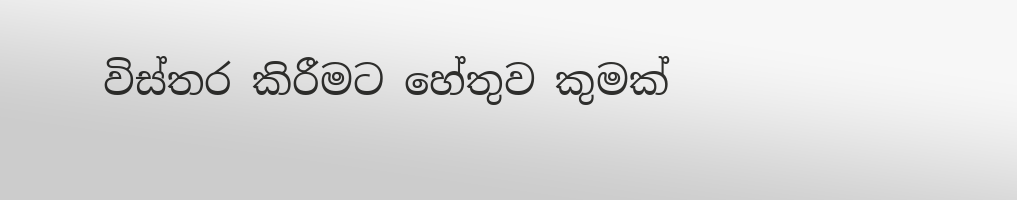විස්තර කිරීමට හේතුව කුමක්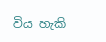විය හැකි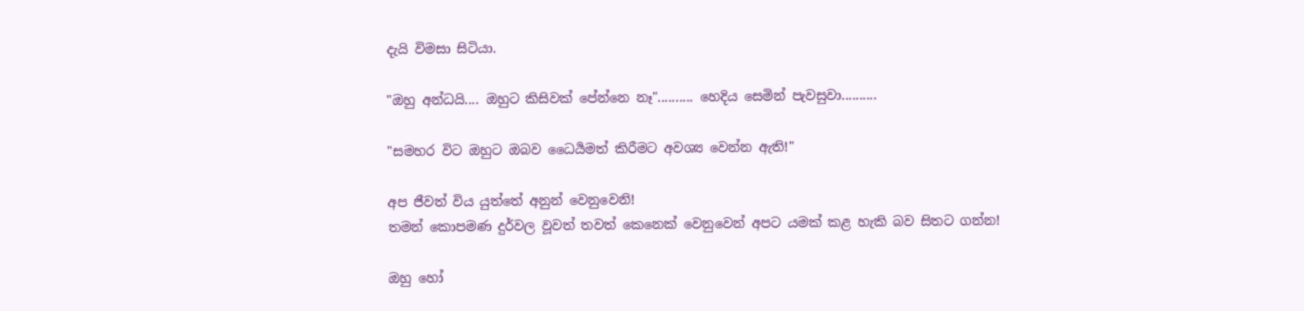දැයි විමසා සිටියා.

"ඔහු අන්ධයි.... ඔහුට කිසිවක් පේන්නෙ නෑ".......... හෙදිය සෙමින් පැවසුවා..........

"සමහර විට ඔහුට ඔබව ධෛර්‍යමත් කිරීමට අවශ්‍ය වෙන්න ඇති!"

අප ජීවත් විය යුත්තේ අනුන් වෙනුවෙනි!
තමන් කොපමණ දුර්වල වූවත් තවත් කෙනෙක් වෙනුවෙන් අපට යමක් කළ හැකි බව සිතට ගන්න!

ඔහු හෝ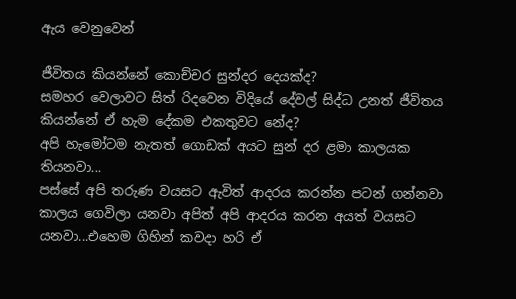ඇය වෙනුවෙන්

ජීවිතය කියන්නේ කොච්චර සුන්දර දෙයක්ද?
සමහර වෙලාවට සිත් රිදවෙන විදියේ දේවල් සිද්ධ උනත් ජීවිතය කියන්නේ ඒ හැම දේකම එකතුවට නේද?
අපි හැමෝටම නැතත් ගොඩක් අයට සුන් දර ළමා කාලයක තියනවා...
පස්සේ අපි තරුණ වයසට ඇවිත් ආදරය කරන්න පටන් ගන්නවා
කාලය ගෙවිලා යනවා අපිත් අපි ආදරය කරන අයත් වයසට යනවා...එහෙම ගිහින් කවදා හරි ඒ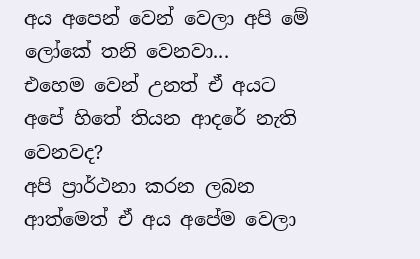අය අපෙන් වෙන් වෙලා අපි මේ ලෝකේ තනි වෙනවා...
එහෙම වෙන් උනත් ඒ අයට අපේ හිතේ තියන ආදරේ නැති වෙනවද?
අපි ප්‍රාර්ථනා කරන ලබන ආත්මෙත් ඒ අය අපේම වෙලා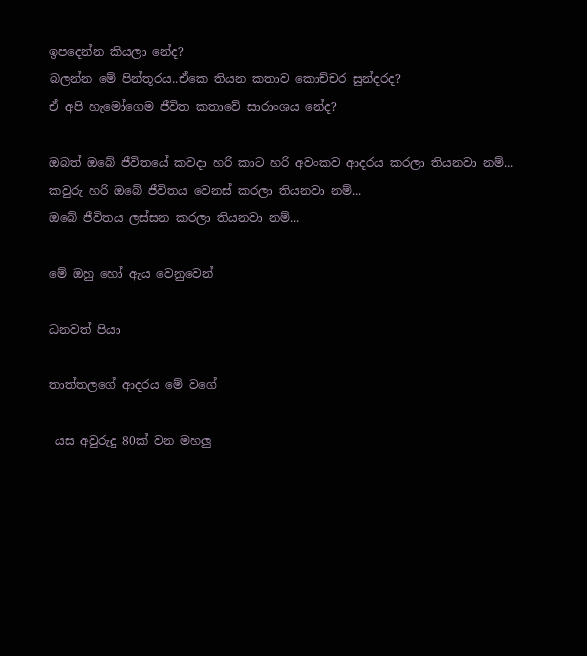ඉපදෙන්න කියලා නේද?
බලන්න මේ පින්තූරය..ඒකෙ තියන කතාව කොච්චර සුන්දරද?
ඒ අපි හැමෝගෙම ජීවිත කතාවේ සාරාංශය නේද?

ඔබත් ඔබේ ජීවිතයේ කවදා හරි කාට හරි අවංකව ආදරය කරලා තියනවා නම්...
කවුරු හරි ඔබේ ජීවිතය වෙනස් කරලා තියනවා නම්...
ඔබේ ජීවිතය ලස්සන කරලා තියනවා නම්...

මේ ඔහු හෝ ඇය වෙනුවෙන්

ධනවත් පියා

තාත්තලගේ ආදරය මේ වගේ

 යස අවුරුදු 80ක් වන මහලු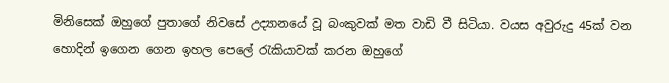මිනිසෙක් ඔහුගේ පුතාගේ නිවසේ උද්‍යානයේ වූ බංකුවක් මත වාඩි වී සිටියා. වයස අවුරුදු 45ක් වන හොදින් ඉගෙන ගෙන ඉහල පෙලේ රැකියාවක් කරන ඔහුගේ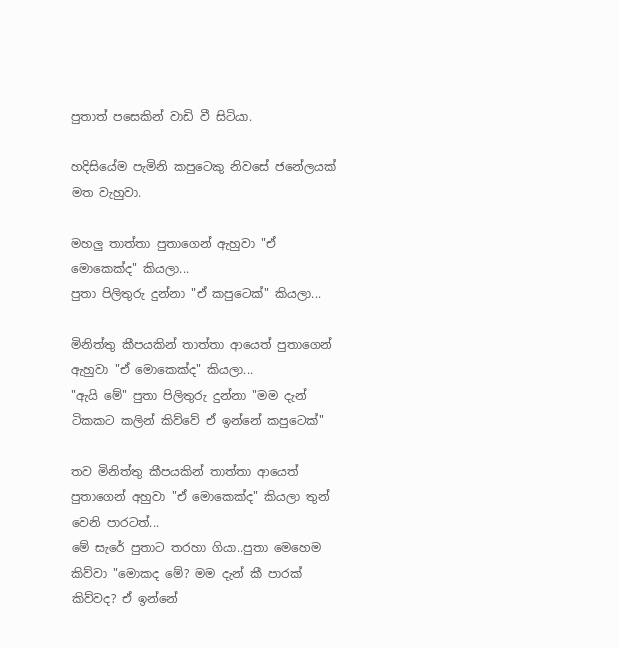පුතාත් පසෙකින් වාඩි වී සිටියා.

හදිසියේම පැමිනි කපුටෙකු නිවසේ ජනේලයක් මත වැහුවා.

මහලු තාත්තා පුතාගෙන් ඇහුවා "ඒ මොකෙක්ද" කියලා...
පුතා පිලිතුරු දුන්නා "ඒ කපුටෙක්" කියලා...

මිනිත්තු කීපයකින් තාත්තා ආයෙත් පුතාගෙන් ඇහුවා "ඒ මොකෙක්ද" කියලා...
"ඇයි මේ" පුතා පිලිතුරු දුන්නා "මම දැන් ටිකකට කලින් කිව්වේ ඒ ඉන්නේ කපුටෙක්"

තව මිනිත්තු කීපයකින් තාත්තා ආයෙත් පුතාගෙන් අහුවා "ඒ මොකෙක්ද" කියලා තුන් වෙනි පාරටත්...
මේ සැරේ පුතාට තරහා ගියා..පුතා මෙහෙම කිව්වා "මොකද මේ? මම දැන් කී පාරක් කිව්වද? ඒ ඉන්නේ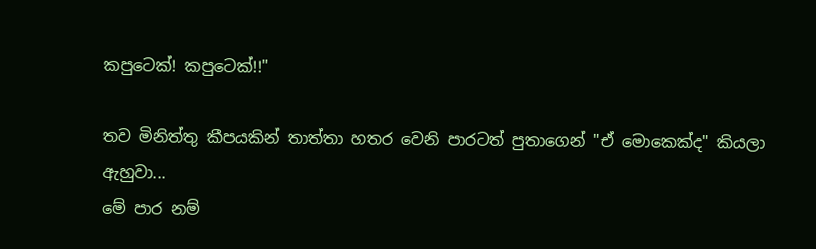කපුටෙක්! කපුටෙක්!!"

තව මිනිත්තු කීපයකින් තාත්තා හතර වෙනි පාරටත් පුතාගෙන් "ඒ මොකෙක්ද" කියලා ඇහුවා...
මේ පාර නම්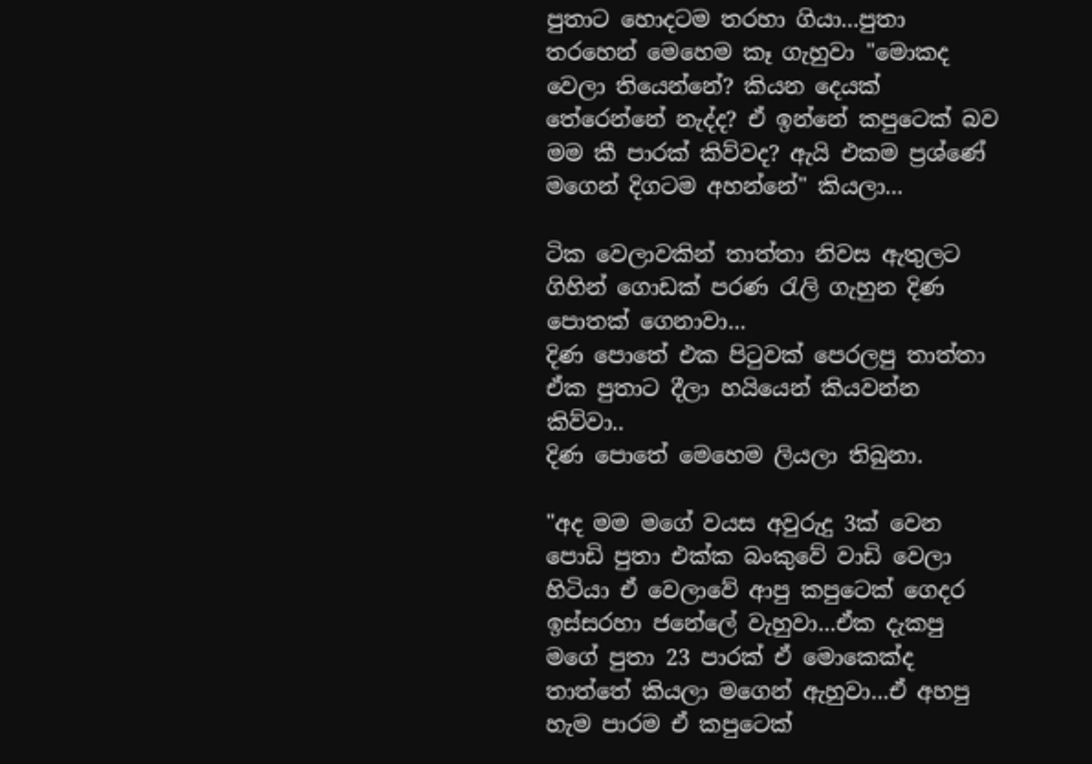පුතාට හොදටම තරහා ගියා...පුතා තරහෙන් මෙහෙම කෑ ගැහුවා "මොකද වෙලා තියෙන්නේ? කියන දෙයක් තේරෙන්නේ නැද්ද? ඒ ඉන්නේ කපුටෙක් බව මම කී පාරක් කිව්වද? ඇයි එකම ප්‍රශ්ණේ මගෙන් දිගටම අහන්නේ" කියලා...

ටික වෙලාවකින් තාත්තා නිවස ඇතුලට ගිහින් ගොඩක් පරණ රැලි ගැහුන දිණ පොතක් ගෙනාවා...
දිණ පොතේ එක පිටුවක් පෙරලපු තාත්තා ඒක පුතාට දීලා හයියෙන් කියවන්න කිව්වා..
දිණ පොතේ මෙහෙම ලියලා තිබුනා.

"අද මම මගේ වයස අවුරුදු 3ක් වෙන පොඩි පුතා එක්ක බංකුවේ වාඩි වෙලා හිටියා ඒ වෙලාවේ ආපු කපුටෙක් ගෙදර ඉස්සරහා ජනේලේ වැහුවා...ඒක දැකපු මගේ පුතා 23 පාරක් ඒ මොකෙක්ද තාත්තේ කියලා මගෙන් ඇහුවා...ඒ අහපු හැම පාරම ඒ කපුටෙක්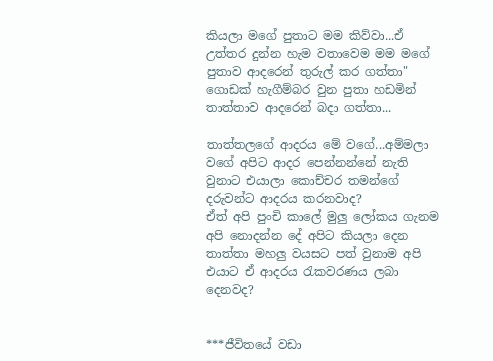කියලා මගේ පුතාට මම කිව්වා...ඒ උත්තර දුන්න හැම වතාවෙම මම මගේ පුතාව ආදරෙන් තුරුල් කර ගත්තා"
ගොඩක් හැගීම්බර වුන පුතා හඩමින් තාත්තාව ආදරෙන් බදා ගත්තා...

තාත්තලගේ ආදරය මේ වගේ...අම්මලා වගේ අපිට ආදර පෙන්නන්නේ නැති වුනාට එයාලා කොච්චර තමන්ගේ දරුවන්ට ආදරය කරනවාද?
ඒත් අපි පුංචි කාලේ මුලු ලෝකය ගැනම අපි නොදන්න දේ අපිට කියලා දෙන තාත්තා මහලු වයසට පත් වුනාම අපි එයාට ඒ ආදරය රැකවරණය ලබා දෙනවද?


***ජීවිතයේ වඩා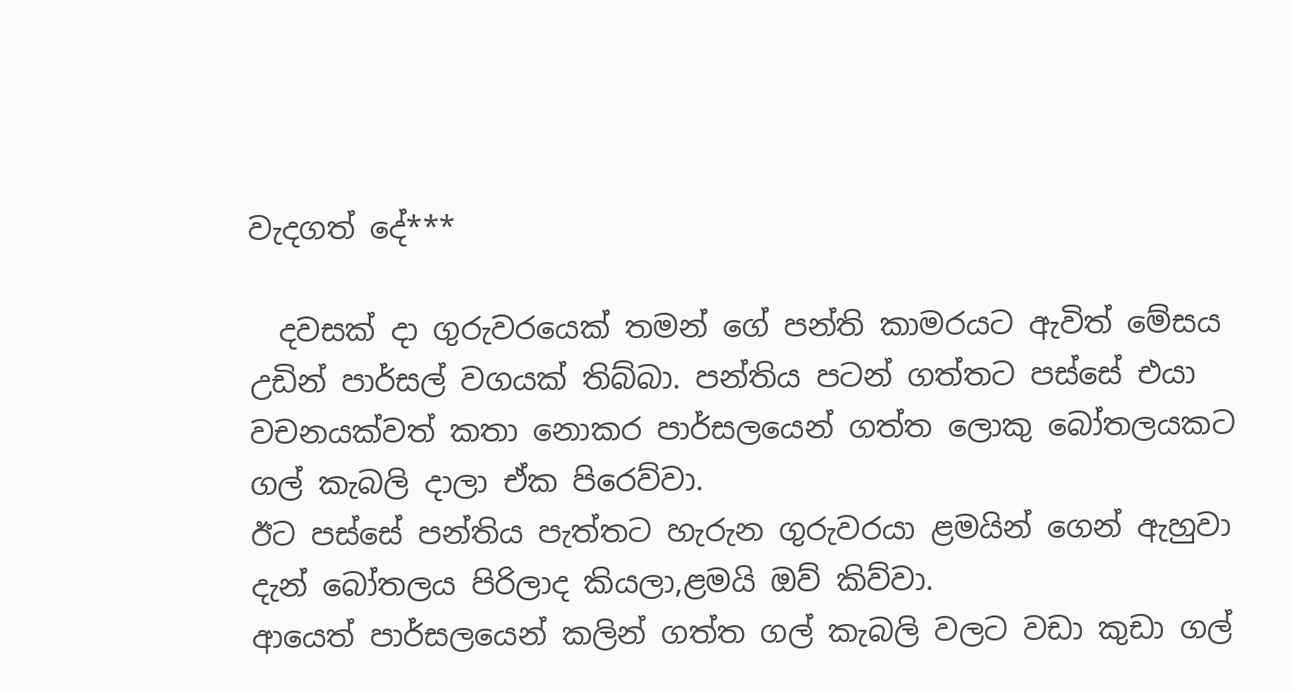වැදගත් දේ***

  දවසක් දා ගුරුවරයෙක් තමන් ගේ පන්ති කාමරයට ඇවිත් මේසය උඩින් පාර්සල් වගයක් තිබ්බා. පන්තිය පටන් ගත්තට පස්සේ එයා වචනයක්වත් කතා නොකර පාර්සලයෙන් ගත්ත ලොකු බෝතලයකට ගල් කැබලි දාලා ඒක පිරෙව්වා.
ඊට පස්සේ පන්තිය පැත්තට හැරුන ගුරුවරයා ළමයින් ගෙන් ඇහුවා දැන් බෝතලය පිරිලාද කියලා,ළමයි ඔව් කිව්වා.
ආයෙත් පාර්සලයෙන් කලින් ගත්ත ගල් කැබලි වලට වඩා කුඩා ගල්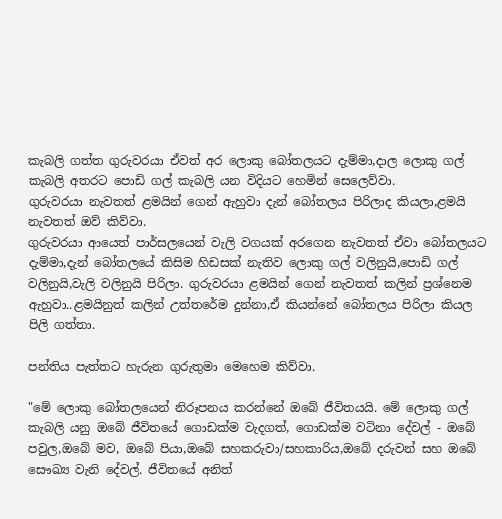කැබලි ගත්ත ගුරුවරයා ඒවත් අර ලොකු බෝතලයට දැම්මා,දාල ලොකු ගල් කැබලි අතරට පොඩි ගල් කැබලි යන විදියට හෙමින් සෙලෙව්වා.
ගුරුවරයා නැවතත් ළමයින් ගෙන් ඇහුවා දැන් බෝතලය පිරිලාද කියලා,ළමයි නැවතත් ඔව් කිව්වා.
ගුරුවරයා ආයෙත් පාර්සලයෙන් වැලි වගයක් අරගෙන නැවතත් ඒවා බෝතලයට දැම්මා,දැන් බෝතලයේ කිසිම හිඩසක් නැතිව ලොකු ගල් වලිනුයි,පොඩි ගල් වලිනුයි,වැලි වලිනුයි පිරිලා. ගුරුවරයා ළමයින් ගෙන් නැවතත් කලින් ප්‍රශ්නෙම ඇහුවා..ළමයිනුත් කලින් උත්තරේම දුන්නා,ඒ කියන්නේ බෝතලය පිරිලා කියල පිලි ගත්තා.

පන්තිය පැත්තට හැරුන ගුරුතුමා මෙහෙම කිව්වා.

"මේ ලොකු බෝතලයෙන් නිරූපනය කරන්නේ ඔබේ ජීවිතයයි. මේ ලොකු ගල් කැබලි යනු ඔබේ ජීවිතයේ ගොඩක්ම වැදගත්, ගොඩක්ම වටිනා දේවල් - ඔබේ පවුල,ඔබේ මව, ඔබේ පියා,ඔබේ සහකරුවා/සහකාරිය,ඔබේ දරුවන් සහ ඔබේ සෞඛ්‍ය වැනි දේවල්. ජීවිතයේ අනිත්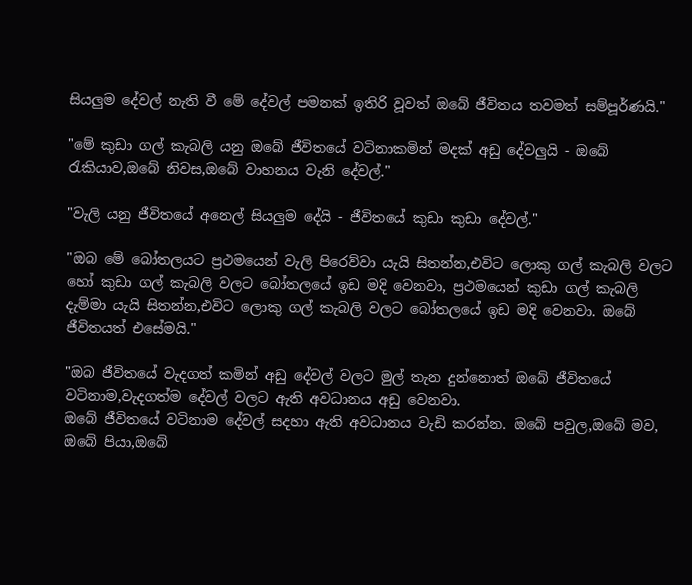සියලුම දේවල් නැති වී මේ දේවල් පමනක් ඉතිරි වූවත් ඔබේ ජීවිතය තවමත් සම්පූර්ණයි."

"මේ කුඩා ගල් කැබලි යනු ඔබේ ජීවිතයේ වටිනාකමින් මදක් අඩු දේවලුයි - ඔබේ රැකියාව,ඔබේ නිවස,ඔබේ වාහනය වැනි දේවල්."

"වැලි යනු ජීවිතයේ අනෙල් සියලුම දේයි - ජීවිතයේ කුඩා කුඩා දේවල්."

"ඔබ මේ බෝතලයට ප්‍රථමයෙන් වැලි පිරෙව්වා යැයි සිතන්න,එවිට ලොකු ගල් කැබලි වලට හෝ කුඩා ගල් කැබලි වලට බෝතලයේ ඉඩ මදි වෙනවා, ප්‍රථමයෙන් කුඩා ගල් කැබලි දැම්මා යැයි සිතන්න,එවිට ලොකු ගල් කැබලි වලට බෝතලයේ ඉඩ මදි වෙනවා. ඔබේ ජීවිතයත් එසේමයි."

"ඔබ ජීවිතයේ වැදගත් කමින් අඩු දේවල් වලට මුල් තැන දුන්නොත් ඔබේ ජීවිතයේ වටිනාම,වැදගත්ම දේවල් වලට ඇති අවධානය අඩු වෙනවා.
ඔබේ ජීවිතයේ වටිනාම දේවල් සදහා ඇති අවධානය වැඩි කරන්න. ඔබේ පවුල,ඔබේ මව, ඔබේ පියා,ඔබේ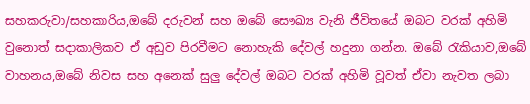සහකරුවා/සහකාරිය,ඔබේ දරුවන් සහ ඔබේ සෞඛ්‍ය වැනි ජීවිතයේ ඔබට වරක් අහිමි වුනොත් සදාකාලිකව ඒ අඩුව පිරවීමට නොහැකි දේවල් හදුනා ගන්න. ඔබේ රැකියාව,ඔබේ වාහනය,ඔබේ නිවස සහ අනෙක් සුලු දේවල් ඔබට වරක් අහිමි වූවත් ඒවා නැවත ලබා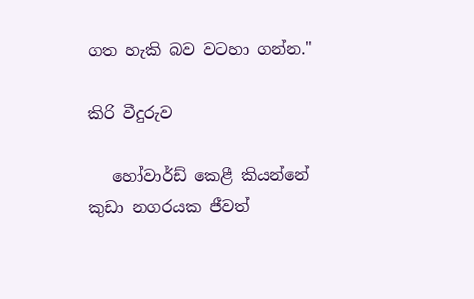ගත හැකි බව වටහා ගන්න."

කිරි වීදුරුව

   හෝවාර්ඩ් කෙළී කියන්නේ කුඩා නගරයක ජීවත්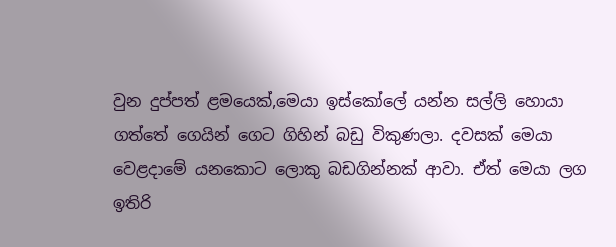වුන දුප්පත් ළමයෙක්,මෙයා ඉස්කෝලේ යන්න සල්ලි හොයා ගත්තේ ගෙයින් ගෙට ගිහින් බඩු විකුණලා. දවසක් මෙයා වෙළදාමේ යනකොට ලොකු බඩගින්නක් ආවා. ඒත් මෙයා ලග ඉතිරි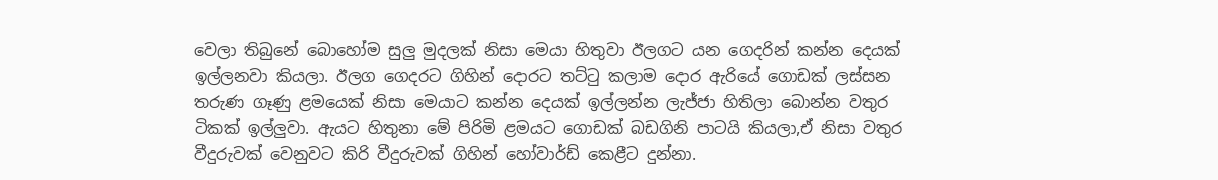වෙලා තිබුනේ බොහෝම සුලු මුදලක් නිසා මෙයා හිතුවා ඊලගට යන ගෙදරින් කන්න දෙයක් ඉල්ලනවා කියලා. ඊලග ගෙදරට ගිහින් දොරට තට්ටු කලාම දොර ඇරියේ ගොඩක් ලස්සන තරුණ ගෑණු ළමයෙක් නිසා මෙයාට කන්න දෙයක් ඉල්ලන්න ලැජ්ජා හිතිලා බොන්න වතුර ටිකක් ඉල්ලුවා. ඇයට හිතුනා මේ පිරිමි ළමයට ගොඩක් බඩගිනි පාටයි කියලා,ඒ නිසා වතුර වීදුරුවක් වෙනුවට කිරි වීදුරුවක් ගිහින් හෝවාර්ඩ් කෙළීට දුන්නා.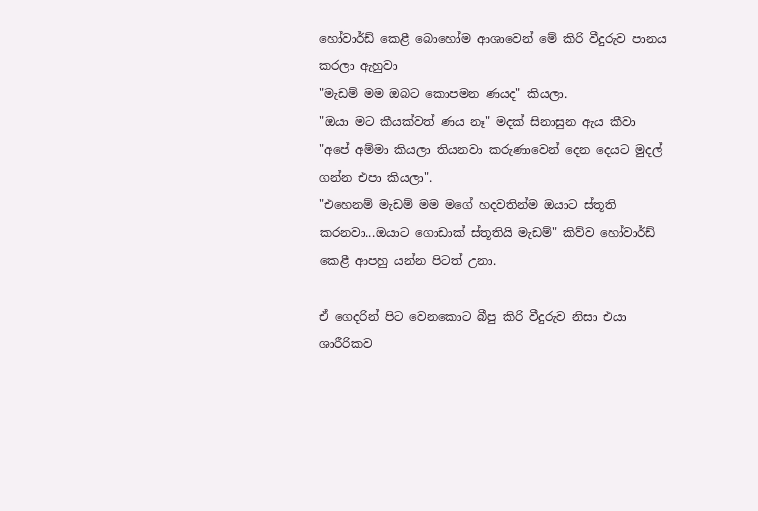හෝවාර්ඩ් කෙළී බොහෝම ආශාවෙන් මේ කිරි වීදුරුව පානය කරලා ඇහුවා
"මැඩම් මම ඔබට කොපමන ණයද" කියලා.
"ඔයා මට කීයක්වත් ණය නෑ" මදක් සිනාසුන ඇය කීවා "අපේ අම්මා කියලා තියනවා කරුණාවෙන් දෙන දෙයට මුදල් ගන්න එපා කියලා".
"එහෙනම් මැඩම් මම මගේ හදවතින්ම ඔයාට ස්තූති කරනවා...ඔයාට ගොඩාක් ස්තූතියි මැඩම්" කිව්ව හෝවාර්ඩ් කෙළී ආපහු යන්න පිටත් උනා.

ඒ ගෙදරින් පිට වෙනකොට බීපු කිරි වීදුරුව නිසා එයා ශාරීරිකව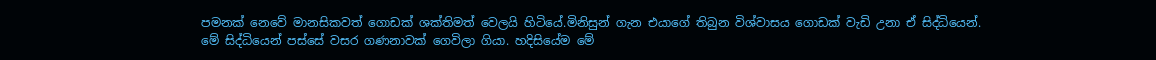පමනක් නෙවේ මානසිකවත් ගොඩක් ශක්තිමත් වෙලයි හිටියේ.මිනිසුන් ගැන එයාගේ තිබුන විශ්වාසය ගොඩක් වැඩි උනා ඒ සිද්ධියෙන්.
මේ සිද්ධියෙන් පස්සේ වසර ගණනාවක් ගෙවිලා ගියා. හදිසියේම මේ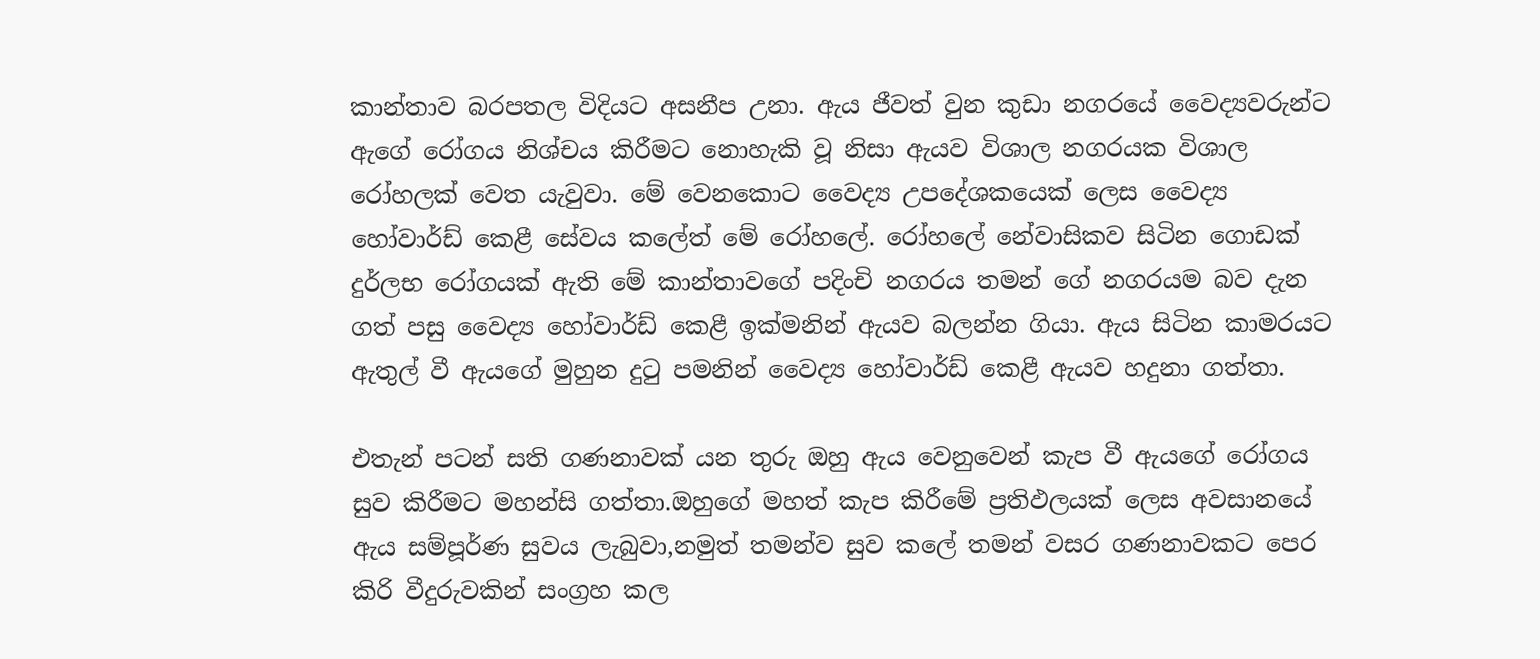කාන්තාව බරපතල විදියට අසනීප උනා. ඇය ජීවත් වුන කුඩා නගරයේ වෛද්‍යවරුන්ට ඇගේ රෝගය නිශ්චය කිරීමට නොහැකි වූ නිසා ඇයව විශාල නගරයක විශාල රෝහලක් වෙත යැවුවා. මේ වෙනකොට වෛද්‍ය උපදේශකයෙක් ලෙස වෛද්‍ය හෝවාර්ඩ් කෙළී සේවය කලේත් මේ රෝහලේ. රෝහලේ නේවාසිකව සිටින ගොඩක් දුර්ලභ රෝගයක් ඇති මේ කාන්තාවගේ පදිංචි නගරය තමන් ගේ නගරයම බව දැන ගත් පසු වෛද්‍ය හෝවාර්ඩ් කෙළී ඉක්මනින් ඇයව බලන්න ගියා. ඇය සිටින කාමරයට ඇතුල් වී ඇයගේ මුහුන දුටු පමනින් වෛද්‍ය හෝවාර්ඩ් කෙළී ඇයව හදුනා ගත්තා.

එතැන් පටන් සති ගණනාවක් යන තුරු ඔහු ඇය වෙනුවෙන් කැප වී ඇයගේ රෝගය සුව කිරීමට මහන්සි ගත්තා.ඔහුගේ මහත් කැප කිරීමේ ප්‍රතිඵලයක් ලෙස අවසානයේ ඇය සම්පූර්ණ සුවය ලැබුවා,නමුත් තමන්ව සුව කලේ තමන් වසර ගණනාවකට පෙර කිරි වීදුරුවකින් සංග්‍රහ කල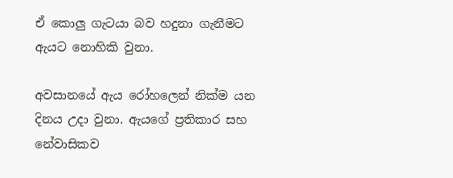ඒ කොලු ගැටයා බව හදුනා ගැනීමට ඇයට නොහිකි වුනා.

අවසානයේ ඇය රෝහලෙන් නික්ම යන දිනය උදා වුනා. ඇයගේ ප්‍රතිකාර සහ නේවාසිකව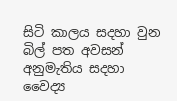සිටි කාලය සදහා වුන බිල් පත අවසන් අනුමැතිය සදහා වෛද්‍ය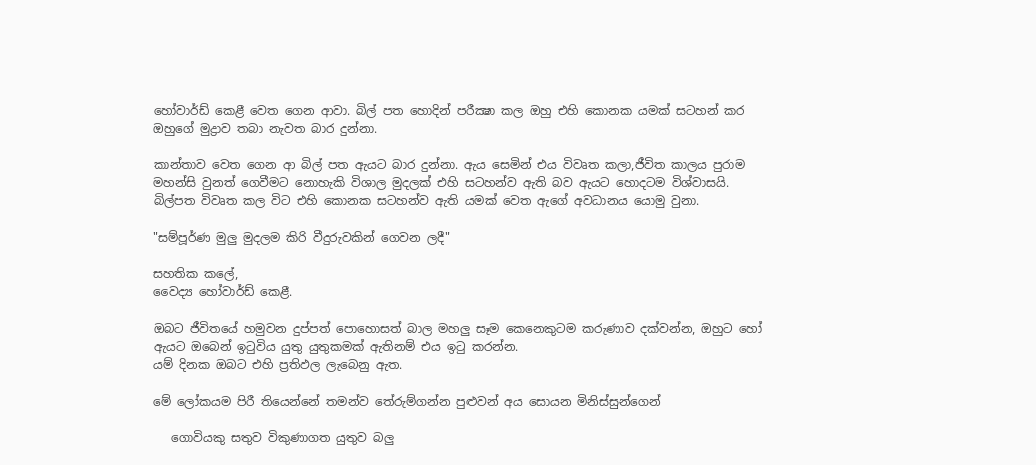හෝවාර්ඩ් කෙළී වෙත ගෙන ආවා. බිල් පත හොදින් පරීක්‍ෂා කල ඔහු එහි කොනක යමක් සටහන් කර ඔහුගේ මුද්‍රාව තබා නැවත බාර දුන්නා.

කාන්තාව වෙත ගෙන ආ බිල් පත ඇයට බාර දුන්නා. ඇය සෙමින් එය විවෘත කලා,ජීවිත කාලය පුරාම මහන්සි වුනත් ගෙවීමට නොහැකි විශාල මුදලක් එහි සටහන්ව ඇති බව ඇයට හොදටම විශ්වාසයි. බිල්පත විවෘත කල විට එහි කොනක සටහන්ව ඇති යමක් වෙත ඇගේ අවධානය යොමු වුනා.

"සම්පූර්ණ මුලු මුදලම කිරි වීදුරුවකින් ගෙවන ලදී"

සහතික කලේ,
වෛද්‍ය හෝවාර්ඩ් කෙළී.

ඔබට ජීවිතයේ හමුවන දුප්පත් පොහොසත් බාල මහලු සෑම කෙනෙකුටම කරුණාව දක්වන්න, ඔහුට හෝ ඇයට ඔබෙන් ඉටුවිය යුතු යුතුකමක් ඇතිනම් එය ඉටු කරන්න.
යම් දිනක ඔබට එහි ප්‍රතිඵල ලැබෙනු ඇත.

මේ ලෝකයම පිරී තියෙන්නේ තමන්ව තේරුම්ගන්න පුළුවන් අය සොයන මිනිස්සුන්ගෙන්

   ගොවියකු සතුව විකුණාගත යුතුව බලු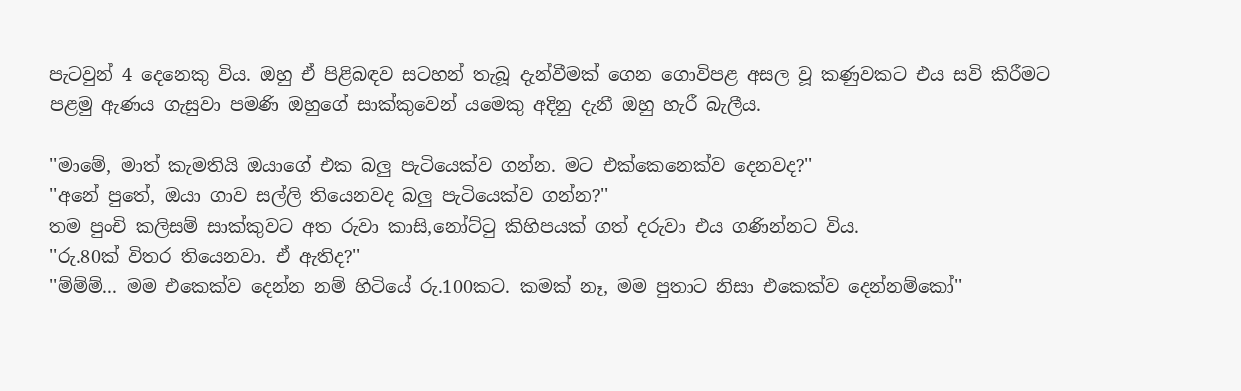පැටවුන් 4 දෙනෙකු විය. ඔහු ඒ පිළිබඳව සටහන් තැබූ දැන්වීමක් ගෙන ගොවිපළ අසල වූ කණුවකට එය සවි කිරීමට පළමු ඇණය ගැසුවා පමණි ඔහුගේ සාක්කුවෙන් යමෙකු අදිනු දැනී ඔහු හැරී බැලීය.

''මාමේ, මාත් කැමතියි ඔයාගේ එක බලු පැටියෙක්ව ගන්න. මට එක්කෙනෙක්ව දෙනවද?''
''අනේ පුතේ, ඔයා ගාව සල්ලි තියෙනවද බලු පැටියෙක්ව ගන්න?''
තම පුංචි කලිසම් සාක්කුවට අත රුවා කාසි,නෝට්ටු කිහිපයක් ගත් දරුවා එය ගණින්නට විය.
''රු.80ක් විතර තියෙනවා. ඒ ඇතිද?''
''ම්ම්ම්... මම එකෙක්ව දෙන්න නම් හිටියේ රු.100කට. කමක් නෑ, මම පුතාට නිසා එකෙක්ව දෙන්නම්කෝ''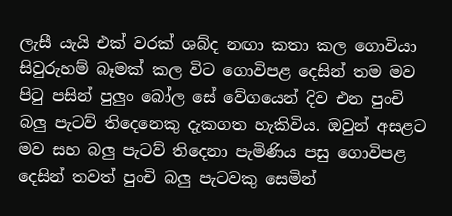ලැසී යැයි එක් වරක් ශබ්ද නඟා කතා කල ගොවියා සිවුරුහම් බෑමක් කල විට ගොවිපළ දෙසින් තම මව පිටු පසින් පුලුං බෝල සේ වේගයෙන් දිව එන පුංචි බලු පැටව් තිදෙනෙකු දැකගත හැකිවිය. ඔවුන් අසළට මව සහ බලු පැටව් තිදෙනා පැමිණිය පසු ගොවිපළ දෙසින් තවත් පුංචි බලු පැටවකු සෙමින්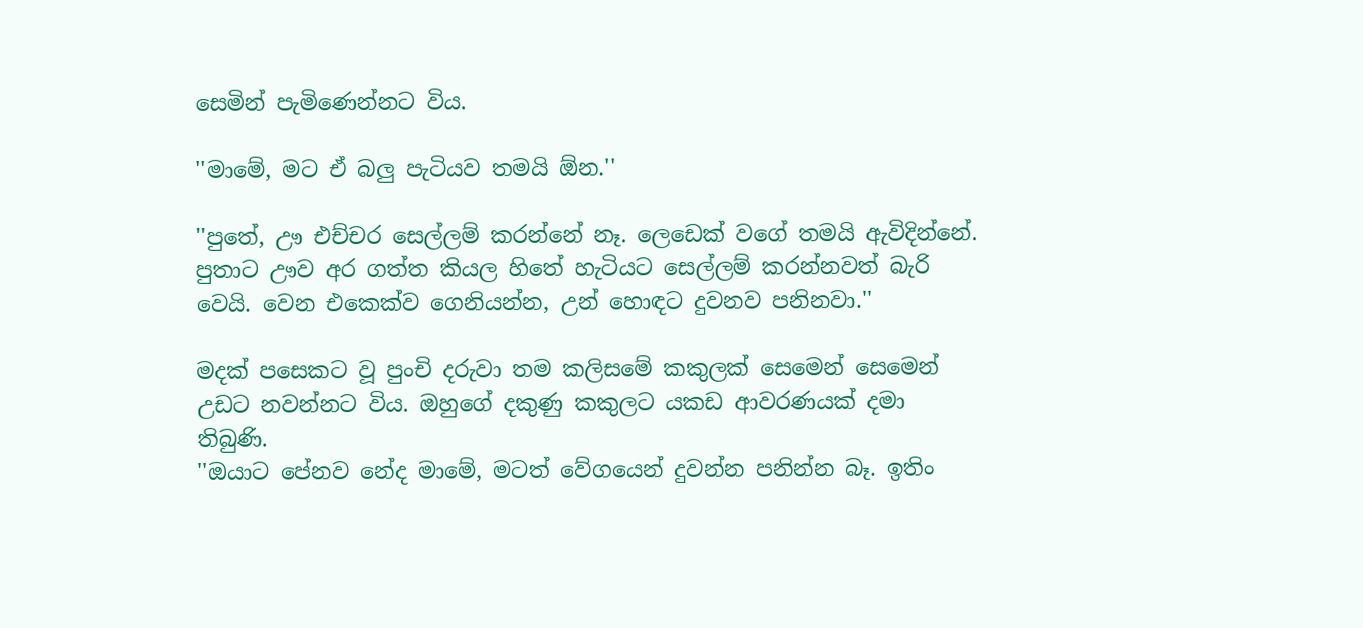සෙමින් පැමිණෙන්නට විය.

''මාමේ, මට ඒ බලු පැටියව තමයි ඕන.''

''පුතේ, ඌ එච්චර සෙල්ලම් කරන්නේ නෑ. ලෙඩෙක් වගේ තමයි ඇවිදින්නේ. පුතාට ඌව අර ගත්ත කියල හිතේ හැටියට සෙල්ලම් කරන්නවත් බැරි වෙයි. වෙන එකෙක්ව ගෙනියන්න, උන් හොඳට දුවනව පනිනවා.''

මදක් පසෙකට වූ පුංචි දරුවා තම කලිසමේ කකුලක් සෙමෙන් සෙමෙන් උඩට නවන්නට විය. ඔහුගේ දකුණු කකුලට යකඩ ආවරණයක් දමා තිබුණි.
''ඔයාට පේනව නේද මාමේ, මටත් වේගයෙන් දුවන්න පනින්න බෑ. ඉතිං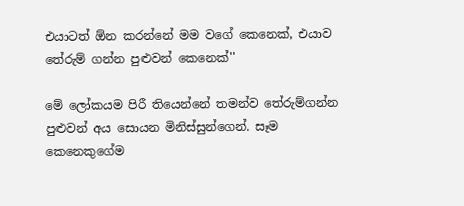එයාටත් ඕන කරන්නේ මම වගේ කෙනෙක්, එයාව තේරුම් ගන්න පුළුවන් කෙනෙක්''

මේ ලෝකයම පිරී තියෙන්නේ තමන්ව තේරුම්ගන්න පුළුවන් අය සොයන මිනිස්සුන්ගෙන්. සෑම කෙනෙකුගේම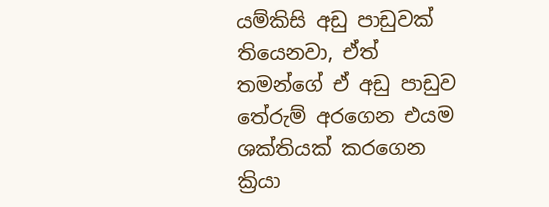යම්කිසි අඩු පාඩුවක් තියෙනවා, ඒත් තමන්ගේ ඒ අඩු පාඩුව තේරුම් අරගෙන එයම ශක්තියක් කරගෙන ක්‍රියා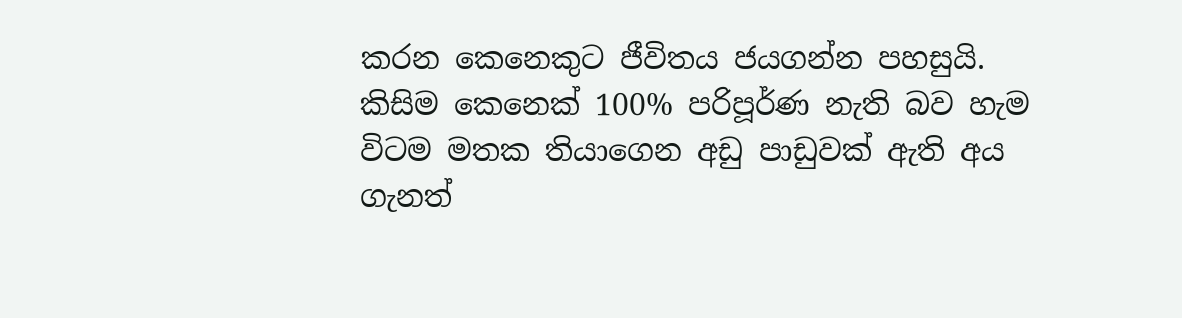කරන කෙනෙකුට ජීවිතය ජයගන්න පහසුයි. කිසිම කෙනෙක් 100% පරිපූර්ණ නැති බව හැම විටම මතක තියාගෙන අඩු පාඩුවක් ඇති අය ගැනත්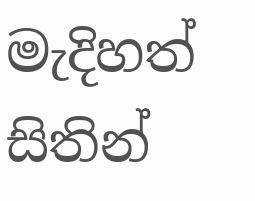මැදිහත් සිතින්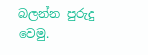බලන්න පුරුදු වෙමු.